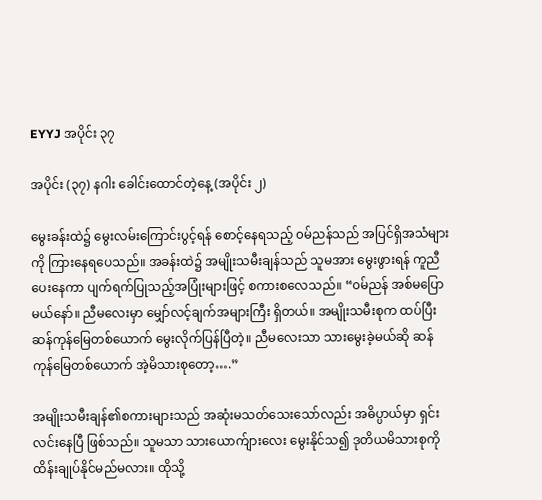EYYJ အပိုင်း ၃၇

အပိုင်း (၃၇) နဂါး ခေါင်းထောင်တဲ့နေ့ (အပိုင်း ၂)

မွေးခန်းထဲ၌ မွေးလမ်းကြောင်းပွင့်ရန် စောင့်နေရသည့် ၀မ်ညန်သည် အပြင်ရှိအသံများကို ကြားနေရပေသည်။ အခန်းထဲ၌ အမျိုးသမီးချန်သည် သူမအား မွေးဖွားရန် ကူညီပေးနေကာ ပျက်ရက်ပြုသည့်အပြုံးများဖြင့် စကားစလေသည်။ “၀မ်ညန် အစ်မပြောမယ်နော်။ ညီမလေးမှာ မျှော်လင့်ချက်အများကြီး ရှိတယ်။ အမျိုးသမီးစုက ထပ်ပြီး ဆန်ကုန်မြေတစ်ယောက် မွေးလိုက်ပြန်ပြီတဲ့။ ညီမလေးသာ သားမွေးခဲ့မယ်ဆို ဆန်ကုန်မြေတစ်ယောက် အဲ့မိသားစုတော့….”

အမျိုးသမီးချန်၏စကားများသည် အဆုံးမသတ်သေးသော်လည်း အဓိပ္ပာယ်မှာ ရှင်းလင်းနေပြီ ဖြစ်သည်။ သူမသာ သားယောက်ျားလေး မွေးနိုင်သ၍ ဒုတိယမိသားစုကို ထိန်းချုပ်နိုင်မည်မလား။ ထိုသို့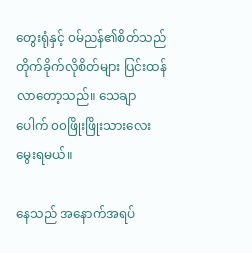တွေးရုံနှင့် ၀မ်ညန်၏စိတ်သည် တိုက်ခိုက်လိုစိတ်များ ပြင်းထန်လာတော့သည်။ သေချာပေါက် ၀၀ဖြိုးဖြိုးသားလေးမွေးရမယ်။

နေသည် အနောက်အရပ်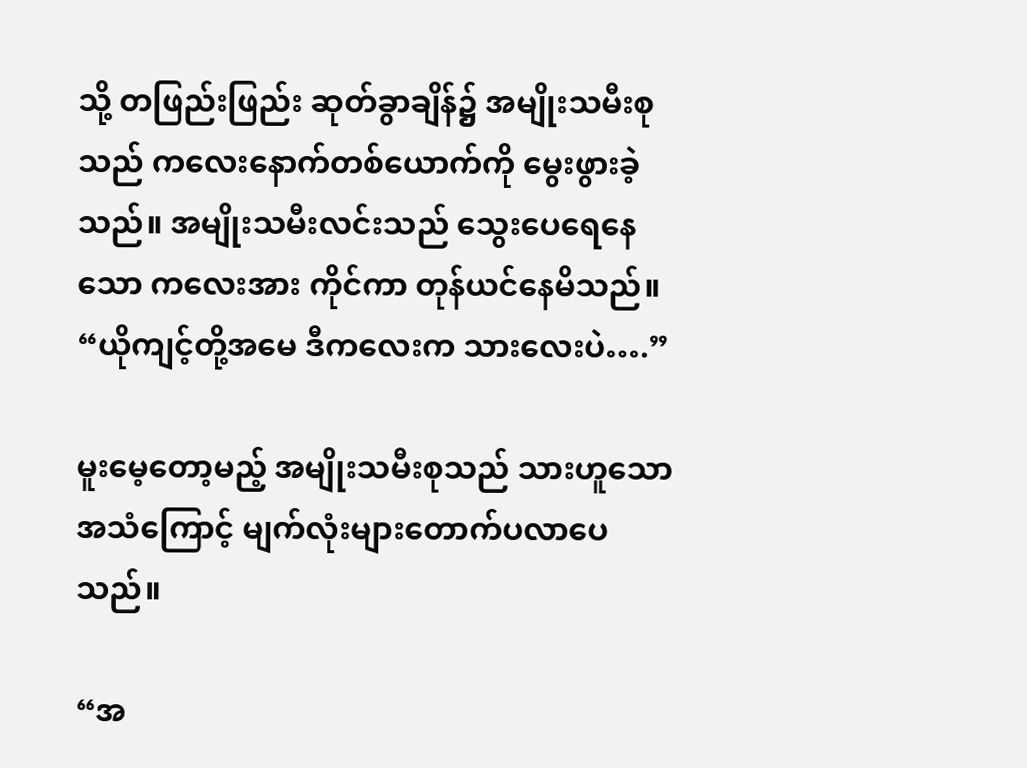သို့ တဖြည်းဖြည်း ဆုတ်ခွာချိန်၌ အမျိုးသမီးစုသည် ကလေးနောက်တစ်ယောက်ကို မွေးဖွားခဲ့သည်။ အမျိုးသမီးလင်းသည် သွေးပေရေနေသော ကလေးအား ကိုင်ကာ တုန်ယင်နေမိသည်။ “ယိုကျင့်တို့အမေ ဒီကလေးက သားလေးပဲ….”

မူးမေ့တော့မည့် အမျိုးသမီးစုသည် သားဟူသော အသံကြောင့် မျက်လုံးများတောက်ပလာပေသည်။

“အ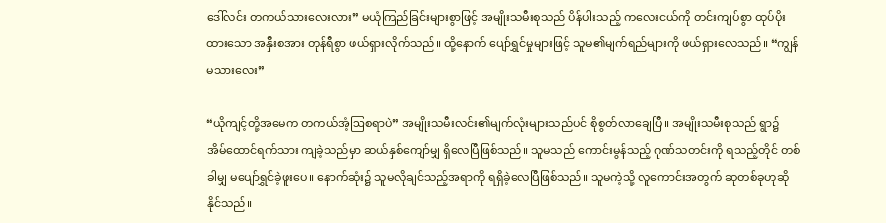ဒေါ်‌လင်း တကယ်သားလေးလား” မယုံကြည်ခြင်းများစွာဖြင့် အမျိုးသမီးစုသည် ပိန်ပါးသည့် ကလေးငယ်ကို တင်းကျပ်စွာ ထုပ်ပိုးထားသော အနှီးစအား တုန်ရီစွာ ဖယ်ရှားလိုက်သည်။ ထို့နောက် ပျော်ရွှင်မှုများဖြင့် သူမ၏မျက်ရည်များကို ဖယ်ရှားလေသည်။ “ကျွန်မသားလေး”

“ယိုကျင့်တို့အမေက တကယ်အံ့ဩစရာပဲ” အမျိုးသမီးလင်း၏မျက်လုံးများသည်ပင် စိုစွတ်လာချေပြီ။ အမျိုးသမီးစုသည် ရွာ၌ အိမ်ထောင်ရက်သား ကျခဲ့သည်မှာ ဆယ်နှစ်ကျော်မျှ ရှိလေပြီဖြစ်သည်။ သူမသည် ကောင်းမွန်သည့် ဂုဏ်သတင်းကို ရသည့်တိုင် တစ်ခါမျှ မပျော်ရွှင်ခဲ့ဖူးပေ။ နောက်ဆုံး၌ သူမလိုချင်သည့်အရာကို ရရှိခဲ့လေပြီဖြစ်သည်။ သူမကဲ့သို့ လူကောင်းအတွက် ဆုတစ်ခုဟုဆိုနိုင်သည်။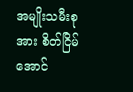အမျိုးသမီးစုအား စိတ်ငြိမ်အောင်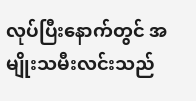လုပ်ပြီးနောက်တွင် အမျိုးသမီးလင်းသည်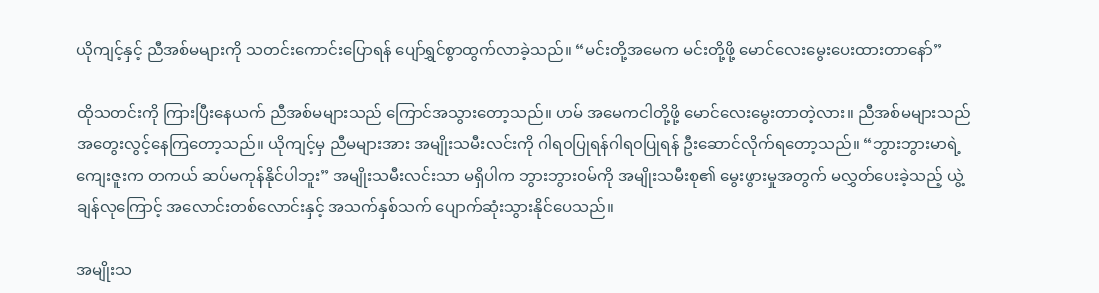ယိုကျင့်နှင့် ညီအစ်မများကို သတင်းကောင်းပြောရန် ပျော်ရွှင်စွာထွက်လာခဲ့သည်။ “မင်းတို့အမေက မင်းတို့ဖို့ မောင်လေးမွေးပေးထားတာနော်”

ထိုသတင်းကို ကြားပြီးနေယက် ညီအစ်မများသည် ကြောင်အသွားတော့သည်။ ဟမ် အမေကငါတို့ဖို့ မောင်လေးမွေးတာတဲ့လား။ ညီအစ်မများသည် အတွေးလွင့်နေကြတော့သည်။ ယိုကျင့်မှ ညီမများအား အမျိုးသမီးလင်းကို ဂါရ၀ပြုရန်ဂါရ၀ပြုရန် ဦးဆောင်လိုက်ရတော့သည်။ “ဘွားဘွားမာရဲ့ ကျေးဇူးက တကယ် ဆပ်မကုန်နိုင်ပါဘူး” အမျိုးသမီးလင်းသာ မရှိပါက ဘွားဘွား၀မ်ကို အမျိုးသမီးစု၏ မွေးဖွားမှုအတွက် မလွှတ်ပေးခဲ့သည့် ယွဲ့ချန်လုကြောင့် အလောင်းတစ်လောင်းနှင့် အသက်နှစ်သက် ပျောက်ဆုံးသွားနိုင်ပေသည်။

အမျိုးသ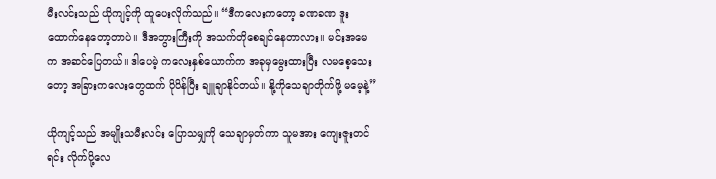မီးလင်းသည် ယိုကျင့်ကို ထူပေးလိုက်သည်။ “ဒီကလေးကတော့ ခဏခဏ ဒူးထောက်နေတော့တာပဲ။ ဒီအဘွားကြီးကို အသက်တိုစေချင်နေတာလား။ မင်းအမေက အဆင်ပြေတယ်။ ဒါပေမဲ့ ကလေးနှစ်ယောက်က အခုမှမွေးထားပြီး လမစေ့သေးတော့ အခြားကလေးတွေထက် ပိုပိန်ပြီး ချူချာနိုင်တယ်။ နို့ကိုသေချာတိုက်ဖို့ မမေ့နဲ့”

ယိုကျင့်သည် အမျိုးသမီးလင်း ပြောသမျှကို သေချာမှတ်ကာ သူမအား ကျေးဇူးတင်ရင်း လိုက်ပို့လေ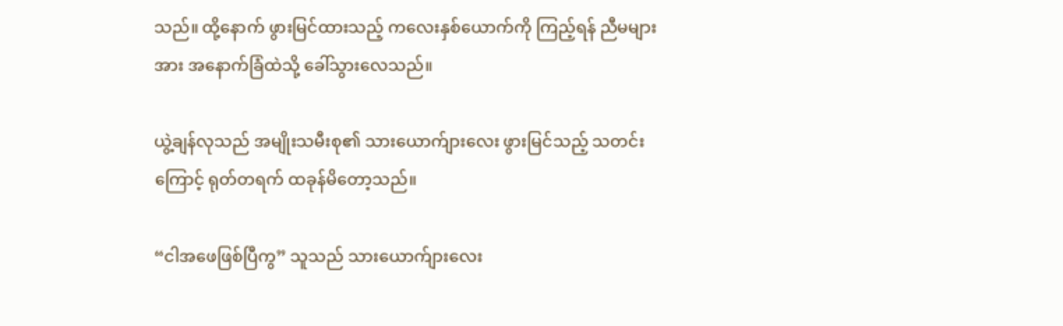သည်။ ထို့နောက် ‌ဖွားမြင်ထားသည့် ကလေးနှစ်ယောက်ကို ကြည့်ရန် ညီမများအား အနောက်ခြံထဲသို့ ခေါ်သွားလေသည်။

ယွဲ့ချန်လုသည် အမျိုးသမီးစု၏ ‌သားယောက်ျားလေး ဖွားမြင်သည့် သတင်းကြောင့် ရုတ်တရက် ထခုန်မိတော့သည်။

“ငါအဖေဖြစ်ပြီကွ” သူသည် သားယောက်ျားလေး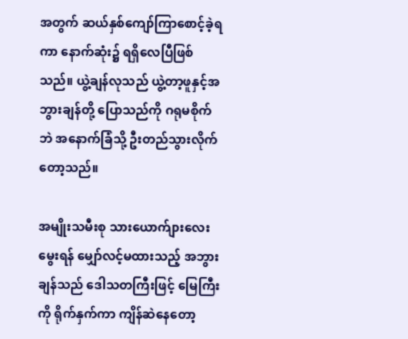အတွက် ဆယ်နှစ်ကျော်ကြာစောင့်ခဲ့ရကာ နောက်ဆုံး၌ ရရှိလေပြီဖြစ်သည်။ ယွဲ့ချန်လုသည် ယွဲ့တာ့ဖူနှင့်အဘွားချန်တို့ ပြောသည်ကို ဂရုမစိုက်ဘဲ အနောက်ခြံသို့ ဦးတည်သွားလိုက်တော့သည်။

အမျိုးသမီးစု သားယောက်ျားလေးမွေးရန် မျှော်လင့်မထားသည့် အဘွားချန်သည် ဒေါသတကြီးဖြင့် မြေကြီးကို ရိုက်နှက်ကာ ကျိန်ဆဲနေတော့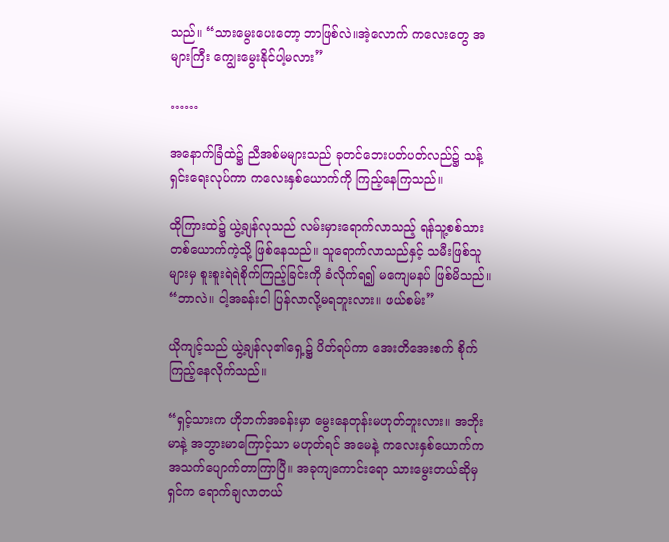သည်။ “သားမွေးပေးတော့ ဘာဖြစ်လဲ။အဲ့လောက် ကလေးတွေ အများကြီး ကျွေးမွေးနိုင်ပါ့မလား”

……

အနောက်ခြံထဲ၌ ညီအစ်မများသည် ခုတင်ဘေးပတ်ပတ်လည်၌ သန့်ရှင်းရေးလုပ်ကာ ကလေးနှစ်ယောက်ကို ကြည့်နေကြသည်။

ထိုကြားထဲ၌ ယွဲ့ချန်လုသည် လမ်းမှားရောက်လာသည့် ရန်သူ့စစ်သားတစ်ယောက်ကဲ့သို့ ဖြစ်နေသည်။ သူရောက်လာသည်နှင့် သမီးဖြစ်သူများမှ စူးစူးရဲရဲစိုက်ကြည့်ခြင်းကို ခံလိုက်ရ၍ မကျေမနပ် ဖြစ်မိသည်။ “ဘာလဲ။ ငါ့အခန်းငါ ပြန်လာလို့မရဘူးလား။ ဖယ်စမ်း”

ယိုကျင့်သည် ယွဲ့ချန်လု၏ရှေ့၌ ပိတ်ရပ်ကာ အေး‌တိအေးစက် စိုက်ကြည့်နေလိုက်သည်။

“ရှင့်သားက ဟိုဘက်အခန်းမှာ မွေးနေတုန်းမဟုတ်ဘူးလား။ အဘိုးမာနဲ့ အဘွားမာကြောင့်သာ မဟုတ်ရင် အမေနဲ့ ကလေးနှစ်ယောက်က အသက်ပျောက်တာကြာပြီ။ အခုကျကောင်းရော သားမွေးတယ်ဆိုမှ ရှင်က ရောက်ချလာတယ်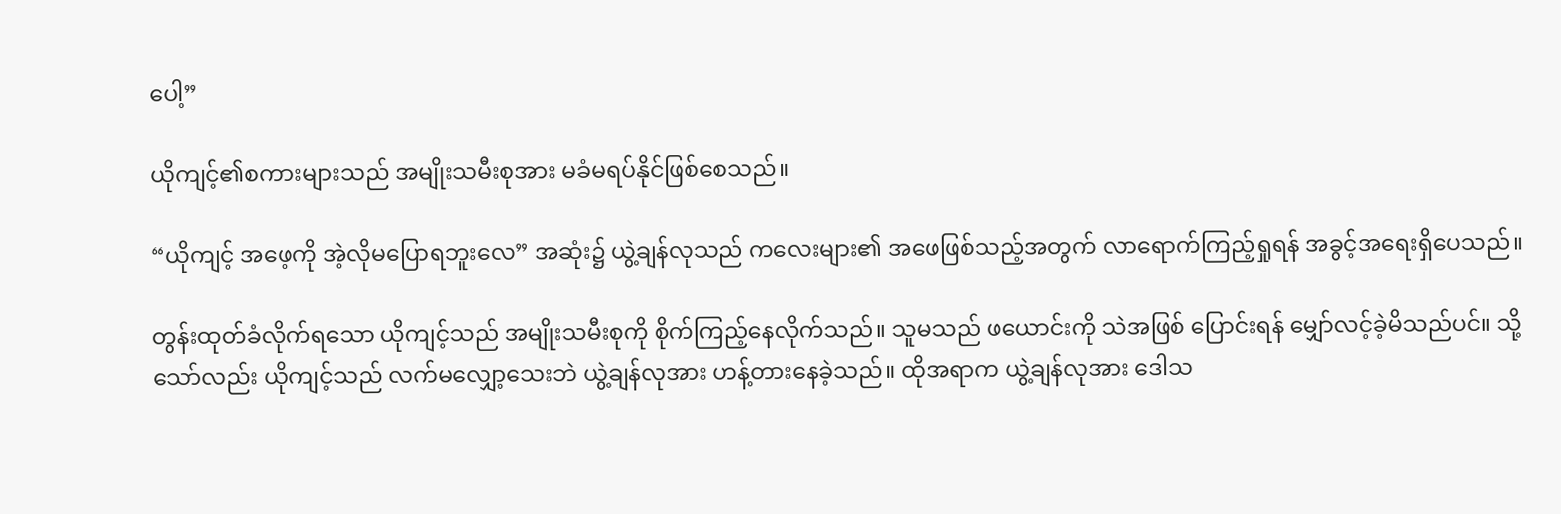ပေါ့”

ယိုကျင့်၏စကားများသည် အမျိုးသမီးစုအား မခံမရပ်နိုင်ဖြစ်စေသည်။

“ယိုကျင့် အဖေ့ကို အဲ့လိုမပြောရဘူးလေ” အဆုံး၌ ယွဲ့ချန်လုသည် ကလေးများ၏ အဖေဖြစ်သည့်အတွက် လာရောက်ကြည့်ရှုရန် အခွင့်အရေးရှိပေသည်။

တွန်းထုတ်ခံလိုက်ရသော ယိုကျင့်သည် အမျိုးသမီးစုကို စိုက်ကြည့်နေလိုက်သည်။ သူမသည် ဖယောင်းကို သဲအဖြစ် ပြောင်းရန် မျှော်လင့်ခဲ့မိသည်ပင်။ သို့သော်လည်း ယိုကျင့်သည် လက်မလျှော့သေးဘဲ ယွဲ့ချန်လုအား ဟန့်တားနေခဲ့သည်။ ထိုအရာက ယွဲ့ချန်လုအား ဒေါသ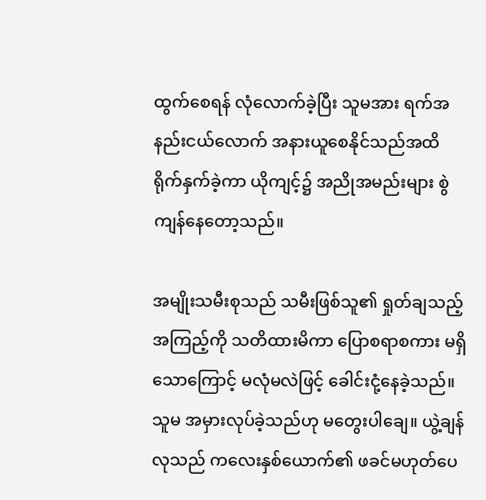ထွက်စေရန် လုံလောက်ခဲ့ပြီး သူမအား ရက်အနည်းငယ်လောက် အနားယူစေနိုင်သည်အထိ ရိုက်နှက်ခဲ့ကာ ယိုကျင့်၌ အညိုအမည်းများ စွဲကျန်နေတော့သည်။

အမျိုးသမီးစုသည် သမီးဖြစ်သူ၏ ရှုတ်ချသည့်အကြည့်ကို သတိထားမိကာ ပြောစရာစကား မရှိသောကြောင့် မလုံမလဲဖြင့် ခေါင်းငုံ့နေခဲ့သည်။ သူမ အမှားလုပ်ခဲ့သည်ဟု မတွေးပါချေ။ ယွဲ့ချန်လုသည် ကလေးနှစ်ယောက်၏ ဖခင်မဟုတ်ပေ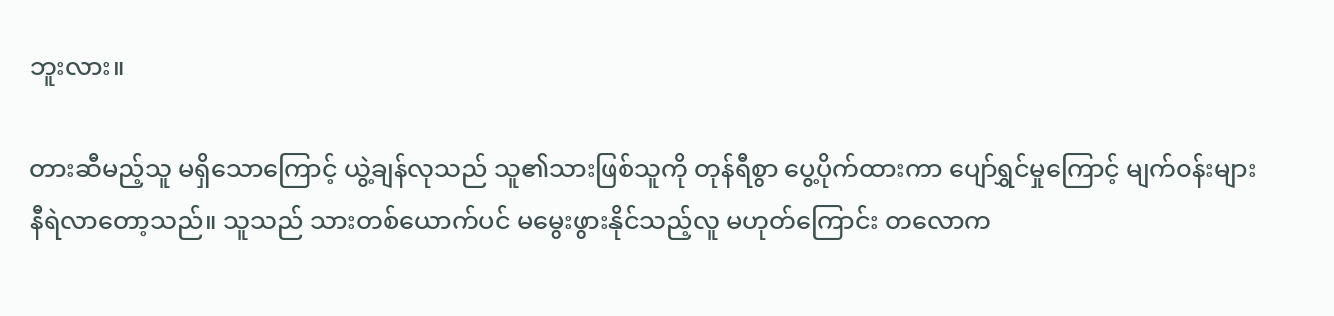ဘူးလား။

တားဆီမည့်သူ မရှိသောကြောင့် ယွဲ့ချန်လုသည် သူ၏သားဖြစ်သူကို တုန်ရီစွာ ပွေ့ပိုက်ထားကာ ပျော်ရွှင်မှုကြောင့် မျက်၀န်းများ နီရဲလာတော့သည်။ သူသည် သားတစ်ယောက်ပင် မမွေးဖွားနိုင်သည့်လူ မဟုတ်ကြောင်း ‌တလောက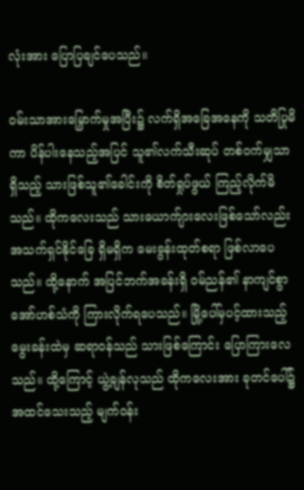လုံးအား ပြောပြချင်ပေသည်။

၀မ်းသာအားမြှောက်မှုအပြီး၌ လက်ရှိအခြေအနေကို သတိပြုမိကာ ပိန်ပါး‌နေသည့်အပြင် သူ၏လက်သီးဆုပ် တစ်၀က်မျှသာ ရှိသည့် သားဖြစ်သူ၏ခေါင်းကို စိတ်ရှုပ်ဖွယ် ကြည့်လိုက်မိသည်။ ထိုကလေးသည် သားယောက်ျားလေးဖြစ်သော်လည်း အသက်ရှင်နိုင်ခြေ ရှိမရှိက မေးခွန်းထုတ်စရာ ဖြစ်လာပေသည်။ ထို့နောက် အပြင်ဘက်အခန်းရှိ ၀မ်ညန်၏ နာကျင်စွာ အော်ဟစ်သံကို ကြားလိုက်ရပေသည်။ မြို့ပေါ်မှပင့်ထားသည့် မွေးခန်းထဲမှ ဆရာ၀န်သည် သားဖြစ်ကြောင်း ပြောကြားလေသည်။ ထို့ကြောင့် ယွဲ့ချန်လုသည် ထိုကလေးအား ခုတင်ပေါ်၌ အထင်သေးသည့် မျက်၀န်း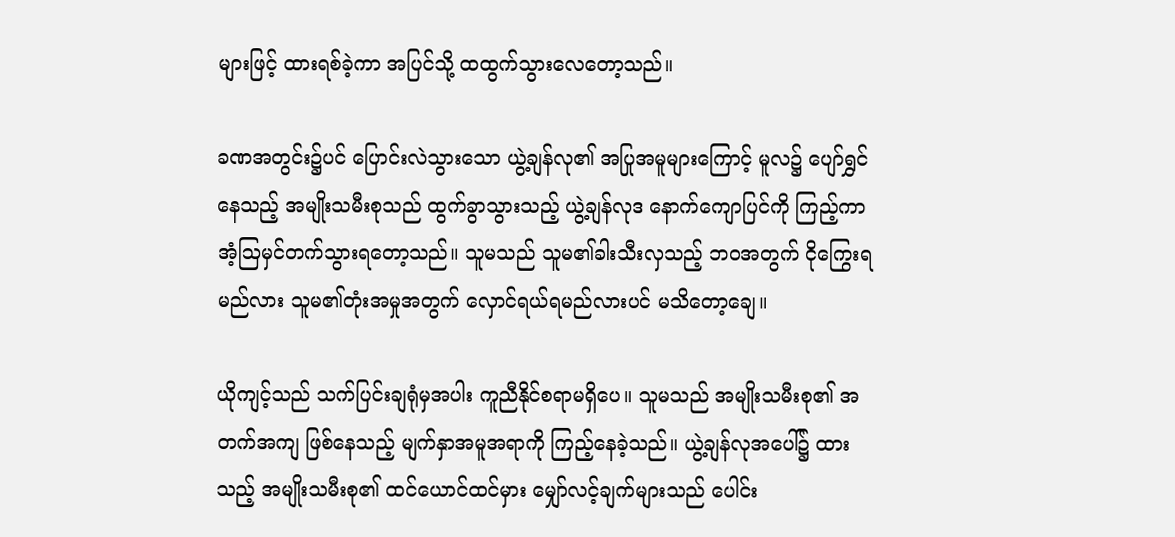များဖြင့် ထားရစ်ခဲ့ကာ အပြင်သို့ ထထွက်သွားလေတော့သည်။

ခဏအတွင်း၌ပင် ပြောင်းလဲသွားသော ယွဲ့ချန်လု၏ အပြုအမူများကြောင့် မူလ၌ ပျော်ရွှင်နေသည့် အမျိုးသမီးစုသည် ထွက်ခွာသွားသည့် ယွဲ့ချန်လုဒ နောက်ကျောပြင်ကို ကြည့်ကာ အံ့ဩမှင်တက်သွားရတော့သည်။ သူမသည် သူမ၏ခါးသီးလှသည့် ဘ၀အတွက် ငိုကြွေးရမည်လား သူမ၏တုံးအမှုအတွက် လှောင်ရယ်ရမည်လားပင် မသိတော့ချေ။

ယိုကျင့်သည် သက်ပြင်းချရုံမှအပါး ကူညီနိုင်စရာမရှိပေ။ သူမသည် အမျိုးသမီးစု၏ အတက်အကျ ဖြစ်နေသည့် မျက်နှာအမူအရာကို ကြည့်နေခဲ့သည်။ ယွဲ့ချန်လုအပေါ်၌ ထားသည့် အမျိုးသမီးစု၏ ထင်ယောင်ထင်မှား မျှော်လင့်ချက်များသည် ပေါင်း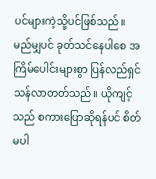ပင်များကဲ့သို့ပင်ဖြစ်သည်။ မည်မျှပင် ခုတ်သင်နေပါစေ အကြိမ်ပေါင်းများစွာ ပြန်လည်ရှင်သန်လာတတ်သည်။ ယိုကျင့်သည် စကားပြောဆိုရန်ပင် စိတ်မပါ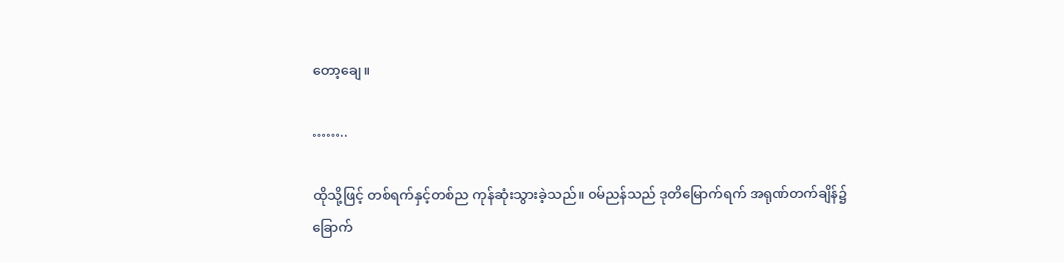တော့ချေ။

……..

ထိုသို့ဖြင့် တစ်ရက်နှင့်တစ်ည ကုန်ဆုံးသွားခဲ့သည်။ ၀မ်ညန်သည် ဒုတိမြောက်ရက် အရုဏ်တက်ချိန်၌ ခြောက်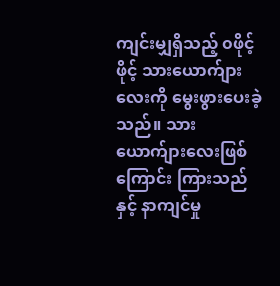ကျင်းမျှရှိသည့် ၀ဖိုင့်ဖိုင့် သားယောက်ျားလေးကို မွေးဖွားပေးခဲ့သည်။ သားယောက်ျားလေးဖြစ်ကြောင်း ကြားသည်နှင့် နာကျင်မှု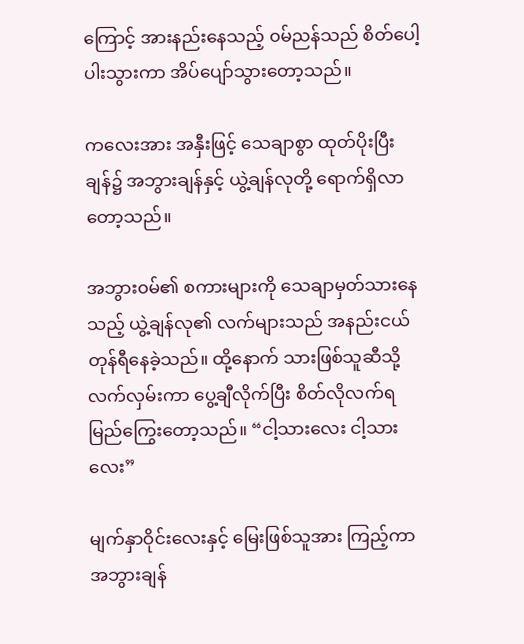ကြောင့် အားနည်းနေသည့် ၀မ်ညန်သည် စိတ်ပေါ့ပါးသွားကာ အိပ်ပျော်သွားတော့သည်။

ကလေးအား အနှီးဖြင့် သေချာစွာ ထုတ်ပိုးပြီးချန်၌ အဘွားချန်နှင့် ယွဲ့ချန်လုတို့ ရောက်ရှိလာတော့သည်။

အဘွား၀မ်၏ စကားများကို သေချာမှတ်သားနေသည့် ယွဲ့ချန်လု၏ လက်များသည် အနည်းငယ် တုန်ရီနေခဲ့သည်။ ထို့နောက် သားဖြစ်သူဆီသို့ လက်လှမ်းကာ ပွေ့ချီလိုက်ပြီး စိတ်လိုလက်ရ မြည်ကြွေးတော့သည်။ “ငါ့သားလေး ငါ့သားလေး”

မျက်နှာဝိုင်းလေးနှင့် မြေးဖြစ်သူအား ကြည့်ကာ အဘွားချန်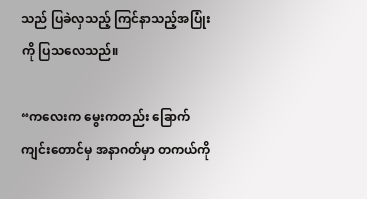သည် ပြခဲလှသည့် ကြင်နာသည့်အပြုံးကို ပြသလေသည်။

“ကလေးက မွေးကတည်း ခြောက်ကျင်းတောင်မှ အနာဂတ်မှာ တကယ်ကို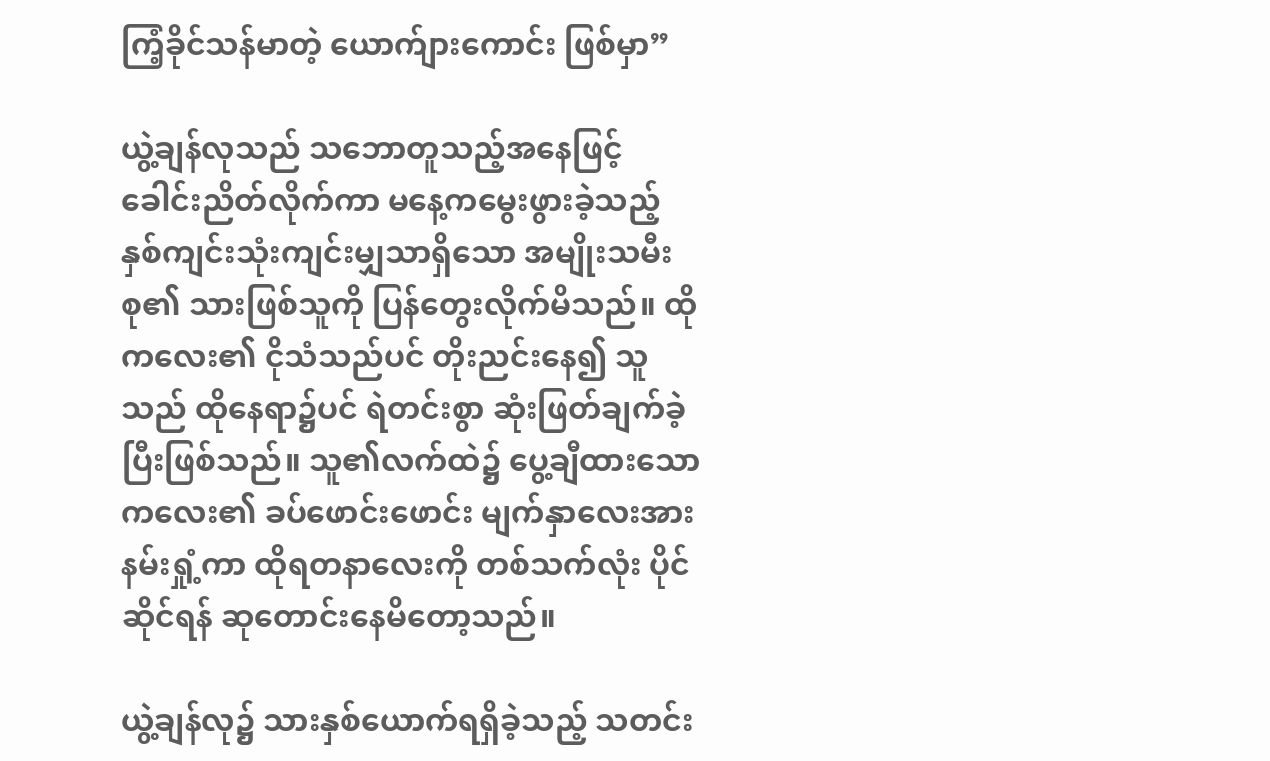ကြံ့ခိုင်သန်မာတဲ့ ယောက်ျားကောင်း ဖြစ်မှာ”

ယွဲ့ချန်လုသည် သဘောတူသည့်အနေဖြင့် ခေါင်းညိတ်လိုက်ကာ မနေ့ကမွေးဖွားခဲ့သည့် နှစ်ကျင်းသုံးကျင်းမျှသာရှိသော အမျိုးသမီးစု၏ သားဖြစ်သူကို ပြန်တွေးလိုက်မိသည်။ ထိုကလေး၏ ငိုသံသည်ပင် တိုးညင်းနေ၍ သူသည် ထိုနေရာ၌ပင် ရဲတင်းစွာ ဆုံးဖြတ်ချက်ခဲ့ပြီးဖြစ်သည်။ သူ၏လက်ထဲ၌ ပွေ့ချီထားသော ကလေး၏ ခပ်ဖောင်းဖောင်း မျက်နှာလေးအား နမ်းရှုံ့ကာ ထိုရတနာလေးကို တစ်သက်လုံး ပိုင်ဆိုင်ရန် ဆုတောင်းနေမိတော့သည်။

ယွဲ့ချန်လု၌ သားနှစ်ယောက်ရရှိခဲ့သည့် သတင်း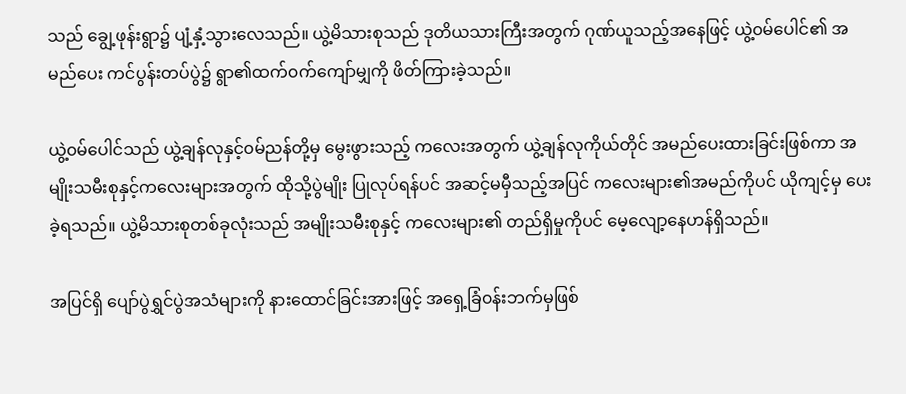သည် ချွေ့ဖုန်းရွာ၌ ပျံ့နှံ့သွားလေသည်။ ယွဲ့မိသားစုသည် ဒုတိယသားကြီးအတွက် ဂုဏ်ယူသည့်အနေဖြင့် ယွဲ့၀မ်ပေါင်၏ အမည်ပေး ကင်ပွန်းတပ်ပွဲ၌ ရွာ၏ထက်၀က်ကျော်မျှကို ဖိတ်ကြားခဲ့သည်။

ယွဲ့၀မ်ပေါင်သည် ယွဲ့ချန်လုနှင့်၀မ်ညန်တို့မှ မွေးဖွားသည့် ကလေးအတွက် ယွဲ့ချန်လုကိုယ်တိုင် အမည်ပေးထားခြင်းဖြစ်ကာ အမျိုးသမီးစုနှင့်ကလေးများအတွက် ထိုသို့ပွဲမျိုး ပြုလုပ်ရန်ပင် အဆင့်မမှီသည့်အပြင် ကလေးများ၏အမည်ကိုပင် ယိုကျင့်မှ ပေးခဲ့ရသည်။ ယွဲ့မိသားစုတစ်ခုလုံးသည် အမျိုးသမီးစုနှင့် ကလေးများ၏ တည်ရှိမှုကိုပင် မေ့လျော့နေဟန်ရှိသည်။

အပြင်ရှိ ပျော်ပွဲရွှင်ပွဲအသံများကို နားထောင်ခြင်းအားဖြင့် အရှေ့ခြံ၀န်းဘက်မှဖြစ်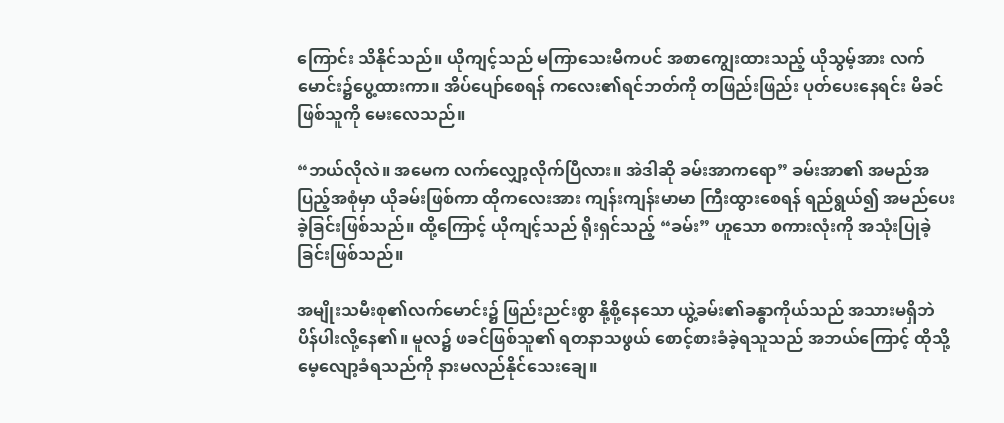ကြောင်း သိနိုင်သည်။ ယိုကျင့်သည် မကြာသေးမီကပင် အစာကျွေးထားသည့် ယိုသွမ့်အား လက်မောင်း၌ပွေ့ထားကာ။ အိပ်ပျော်စေရန် ကလေး၏ရင်ဘတ်ကို တ‌ဖြည်းဖြည်း ပုတ်ပေးနေရင်း မိခင်ဖြစ်သူကို မေးလေသည်။

“ဘယ်လိုလဲ။ အမေက လက်လျှော့လိုက်ပြီလား။ အဲဒါဆို ခမ်းအာကရော” ခမ်းအာ၏ အမည်အပြည့်အစုံမှာ ယိုခမ်းဖြစ်ကာ ထိုကလေးအား ကျန်းကျန်းမာမာ ကြီးထွားစေရန် ရည်ရွယ်၍ အမည်ပေးခဲ့ခြင်းဖြစ်သည်။ ထို့ကြောင့် ယိုကျင့်သည် ရိုးရှင်သည့် “ခမ်း” ဟူသော စကားလုံးကို အသုံးပြုခဲ့ခြင်းဖြစ်သည်။

အမျိုးသမီးစု၏လက်မောင်း၌ ဖြည်းညင်းစွာ နို့စို့နေသော ယွဲ့ခမ်း၏ခန္ဓာကိုယ်သည် အသားမရှိဘဲ ပိန်ပါးလို့နေ၏။ မူလ၌ ဖခင်ဖြစ်သူ၏ ရတနာသဖွယ် စောင့်စားခံခဲ့ရသူသည် အဘယ်ကြောင့် ထိုသို့ မေ့လျော့ခံရသည်ကို နားမလည်နိုင်သေးချေ။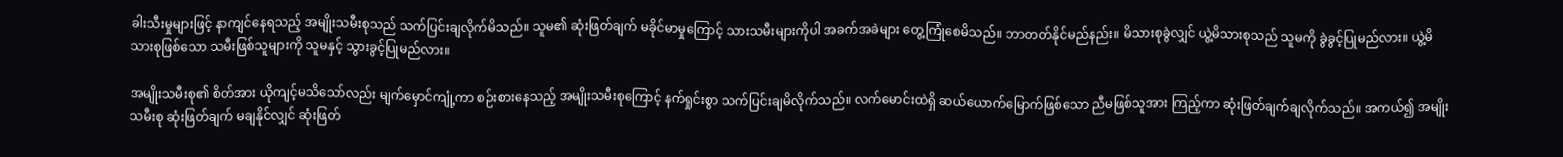ခါးသီးမှုများဖြင့် နာကျင်နေရသည့် အမျိုးသမီးစုသည် သက်ပြင်းချလိုက်မိသည်။ သူမ၏ ဆုံးဖြတ်ချက် မခိုင်မာမှုကြောင့် သားသမီးများကိုပါ အခက်အခဲများ တွေ့ကြုံစေမိသည်။ ဘာတတ်နိုင်မည်နည်း။ မိသားစုခွဲလျှင် ယွဲ့မိသားစုသည် သူမကို ခွဲခွင့်ပြုမည်လား။ ယွဲ့မိသားစုဖြစ်သော သမီးဖြစ်သူများကို သူမနှင့် သွားခွင့်ပြုမည်လား။

အမျိုးသမီးစု၏ စိတ်အား ယိုကျင့်မသိသော်လည်း မျက်မှောင်ကျုံ့ကာ စဉ်းစားနေသည့် အမျိုးသမီးစုကြောင့် နက်ရှုင်းစွာ သက်ပြင်းချမိလိုက်သည်။ လက်မောင်းထဲရှိ ဆယ်ယောက်မြောက်ဖြစ်သော ညီမဖြစ်သူအား ကြည့်ကာ ဆုံးဖြတ်ချက်ချလိုက်သည်။ အကယ်၍ အမျိုးသမီးစု ဆုံးဖြတ်ချက် မချနိုင်လျှင် ဆုံးဖြတ်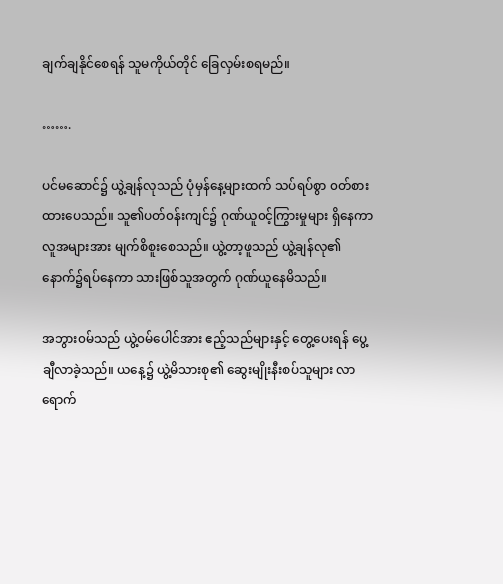ချက်ချနိုင်‌စေရန် သူမကိုယ်တိုင် ခြေလှမ်းစရမည်။

…….

ပင်မဆောင်၌ ယွဲ့ချန်လုသည် ပုံမှန်နေ့များထက် ‌သပ်ရပ်စွာ ၀တ်စားထားပေသည်။ သူ၏ပတ်၀န်းကျင်၌ ဂုဏ်ယူ၀င့်ကြွားမှုများ ရှိနေကာ လူအများအား မျက်စိစူးစေသည်။ ယွဲ့တာ့ဖူသည် ယွဲ့ချန်လု၏ နောက်၌ရပ်နေကာ သားဖြစ်သူအတွက် ဂုဏ်ယူနေမိသည်။

အဘွား၀မ်သည် ယွဲ့၀မ်ပေါင်အား ဧည့်သည်များနှင့် တွေ့ပေးရန် ပွေ့ချီလာခဲ့သည်။ ယနေ့၌ ယွဲ့မိသားစု၏ ဆွေးမျိုးနီးစပ်သူများ လာရောက်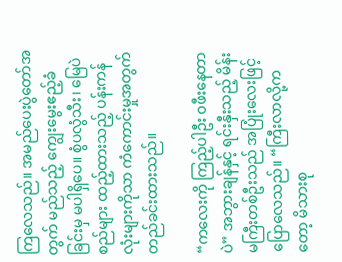ကြလေသည်။ အမည်ပေးပွဲတော်အတွက် မည်သည့် ကျွေးမွေးဧည့်ခံခြင်းမှ မပါရှိပေ။ စွံပလွံသီး၊ မြေပဲစည်များ ထည့်ထားသည့် ပန်းကန်လုံးများကိုသာ ကံကောင်းမှုအတွက် တည်ခင်းထားသည်။

“ကလေးကို ကြည့်ပါဦး ၀ဖီးနေတာပဲ” အဘွားချန်နှင့် ရင်းနှီးသည့် မိန်းမကြီးတစ်ဦးသည် အပြုံးလေးဖြင့် ပြောလေသည်။ “ကြီးလာလို့ကတော့ မိသားစု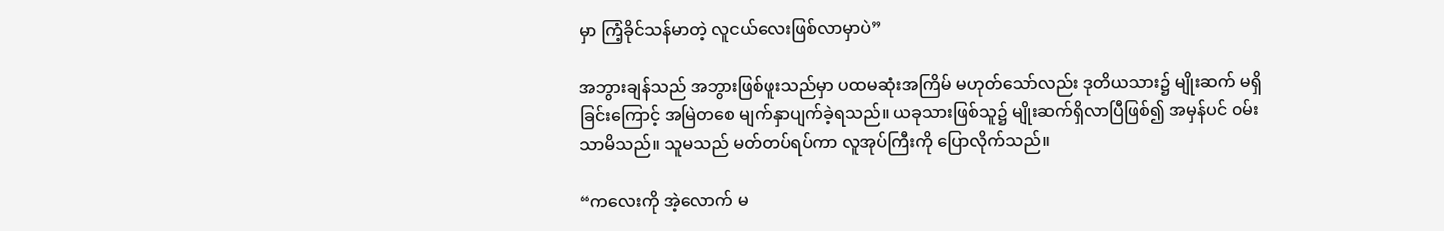မှာ ကြံ့ခိုင်သန်မာတဲ့ လူငယ်လေးဖြစ်လာမှာပဲ”

အဘွားချန်သည် အဘွားဖြစ်ဖူးသည်မှာ ပထမဆုံးအကြိမ် မဟုတ်သော်လည်း ဒုတိယသား၌ မျိုးဆက် မရှိခြင်းကြောင့် အမြဲတစေ မျက်နှာပျက်ခဲ့ရသည်။ ယခုသားဖြစ်သူ၌ မျိုးဆက်ရှိလာပြီဖြစ်၍ အမှန်ပင် ၀မ်းသာမိသည်။ သူမသည် မတ်တပ်ရပ်ကာ လူအုပ်ကြီးကို ပြောလိုက်သည်။

“ကလေးကို အဲ့လောက် မ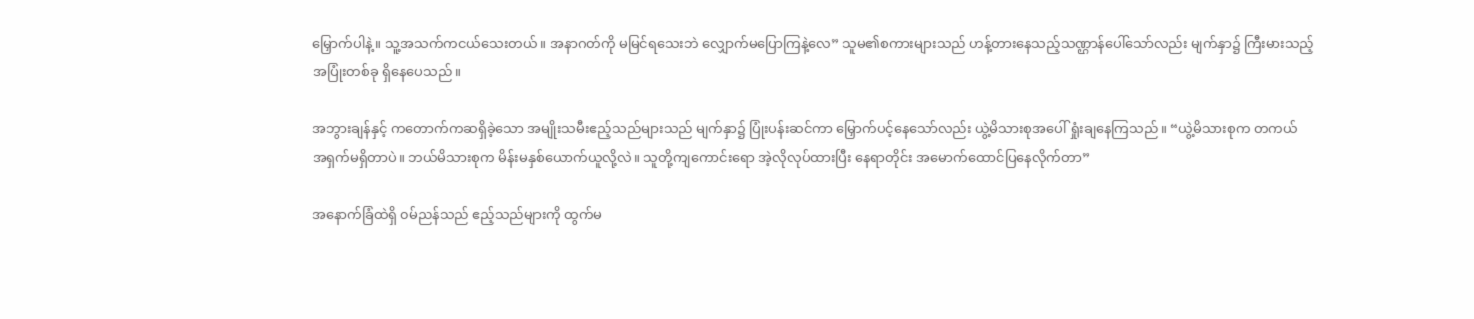မြှောက်ပါနဲ့။ သူ့အသက်ကငယ်သေးတယ်။ အနာဂတ်ကို မမြင်ရသေးဘဲ လျှောက်မပြောကြနဲ့လေ” သူမ၏စကားများသည် ဟန့်တားနေသည့်သဏ္ဌာန်ပေါ်သော်လည်း မျက်နှာ၌ ကြီးမားသည့်အပြုံးတစ်ခု ရှိနေပေသည်။

အဘွားချန်နှင့် ကတောက်ကဆရှိခဲ့သော အမျိုးသမီးဧည့်သည်များသည် မျက်နှာ၌ ပြုံးပန်းဆင်ကာ မြှောက်ပင့်နေသော်လည်း ယွဲ့မိသားစုအပေါ် ရှုံးချနေကြသည်။ “ယွဲ့မိသားစုက တကယ် အရှက်မရှိတာပဲ။ ဘယ်မိသားစုက မိန်းမနှစ်ယောက်ယူလို့လဲ။ သူတို့ကျကောင်းရော အဲ့လိုလုပ်ထားပြီး နေရာတိုင်း အမောက်ထောင်ပြနေလိုက်တာ”

အ‌နောက်ခြံထဲရှိ ၀မ်ညန်သည် ဧည့်သည်များကို ထွက်မ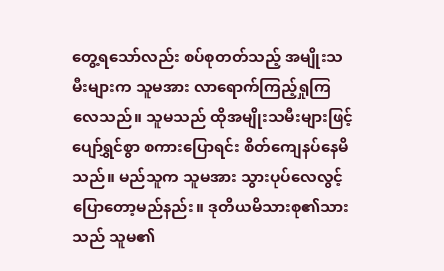တွေ့ရသော်လည်း စပ်စုတတ်သည့် အမျိုးသမီးများက သူမအား လာရောက်ကြည့်ရှုကြလေသည်။ သူမသည် ထိုအမျိုးသမီးများဖြင့် ပျော်ရွှင်စွာ စကားပြောရင်း စိတ်ကျေနပ်နေမိသည်။ မည်သူက သူမအား သွားပုပ်လေလွင့် ပြောတော့မည်နည်း။ ဒုတိယမိသားစု၏သားသည် သူမ၏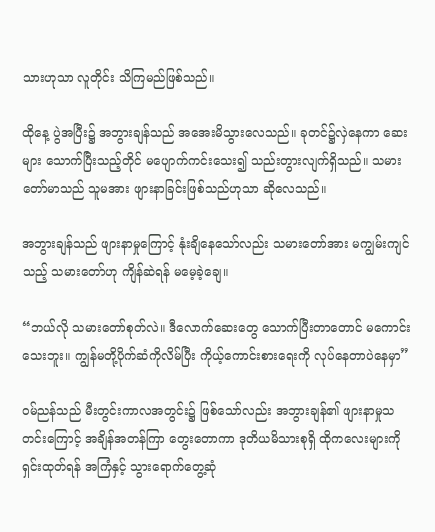သားဟုသာ လူတိုင်း သိကြမည်ဖြစ်သည်။

ထိုနေ့ ပွဲအပြီး၌ အဘွားချန်သည် အအေးမိသွားလေသည်။ ခုတင်၌လှဲနေကာ ဆေးများ သောက်ပြီးသည့်တိုင် မပျောက်ကင်းသေး၍ သည်းတွားလျက်ရှိသည်။ သမားတော်မာသည် သူမအား ဖျားနာခြင်းဖြစ်သည်ဟုသာ ဆိုလေသည်။

အဘွားချန်သည် ဖျားနာမှုကြောင့် နုံးချိနေသော်လည်း သမားတော်အား မကျွမ်းကျင်သည့် သမားတော်ဟု ကျိန်ဆဲရန် မမေ့ခဲ့ချေ။

“ဘယ်လို သမားတော်စုတ်လဲ။ ဒီလောက်ဆေးတွေ သောက်ပြီးတာတောင် မကောင်းသေးဘူး။ ကျွန်မတို့ပိုက်ဆံကိုလိမ်ပြီး ကိုယ့်ကောင်းစားရေးကို လုပ်နေတာပဲနေမှာ”

၀မ်ညန်သည် မီးတွင်းကာလအတွင်း၌ ဖြစ်သော်လည်း အဘွားချန်၏ ဖျားနာမှုသတင်းကြောင့် အချိန်အတန်ကြာ တွေးတောကာ ဒုတိယမိသားစုရှိ ထိုကလေးများကို ရှင်းထုတ်ရန် အကြံနှင့် သွားရောက်တွေ့ဆုံ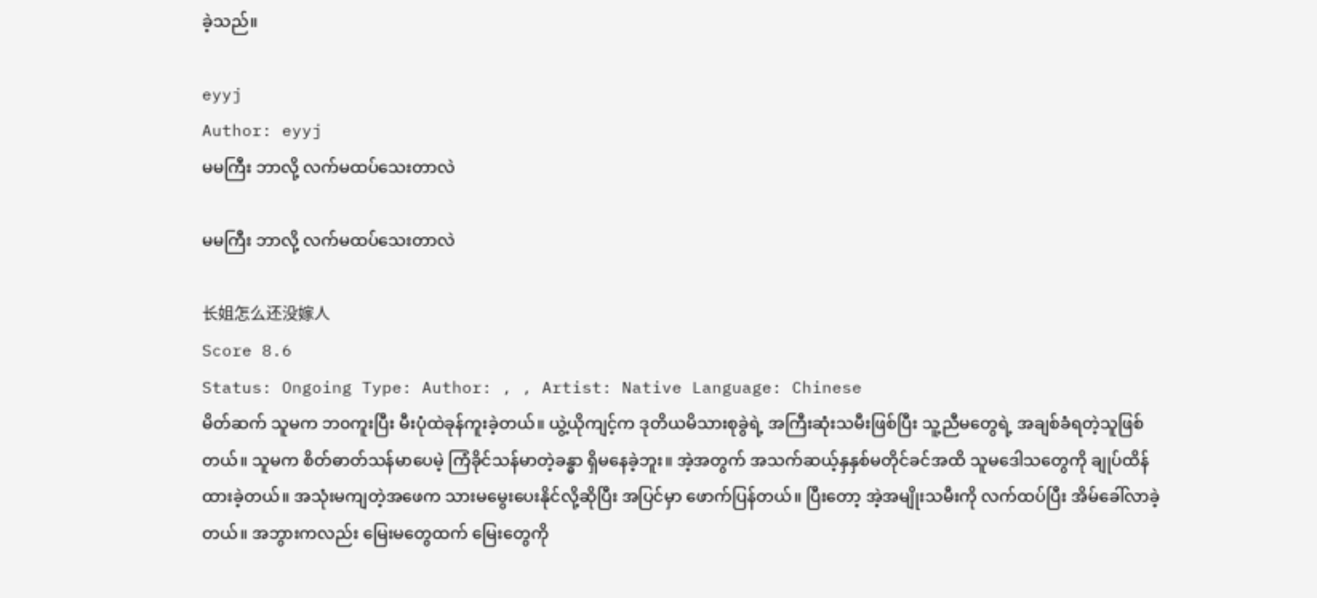ခဲ့သည်။

eyyj
Author: eyyj
မမကြီး ဘာလို့ လက်မထပ်သေးတာလဲ

မမကြီး ဘာလို့ လက်မထပ်သေးတာလဲ

长姐怎么还没嫁人
Score 8.6
Status: Ongoing Type: Author: , , Artist: Native Language: Chinese
မိတ်ဆက် သူမက ဘ၀ကူးပြီး မီးပုံထဲခုန်ကူးခဲ့တယ်။ ယွဲ့ယိုကျင့်က ဒုတိယမိသားစုခွဲရဲ့ အကြီးဆုံးသမီးဖြစ်ပြီး သူ့ညီမတွေရဲ့ အချစ်ခံရတဲ့သူဖြစ်တယ်။ သူမက စိတ်ဓာတ်သန်မာပေမဲ့ ကြံခိုင်သန်မာတဲ့ခန္ဓာ ရှိမနေခဲ့ဘူး။ အဲ့အတွက် အသက်ဆယ့်နှနှစ်မတိုင်ခင်အထိ သူမဒေါသတွေကို ချုပ်ထိန်ထားခဲ့တယ်။ အသုံးမကျတဲ့အဖေက သားမမွေးပေးနိုင်လို့ဆိုပြီး အပြင်မှာ ဖောက်ပြန်တယ်။ ပြီးတော့ အဲ့အမျိုးသမီးကို လက်ထပ်ပြီး အိမ်ခေါ်လာခဲ့တယ်။ အဘွားကလည်း မြေးမတွေထက် မြေးတွေကို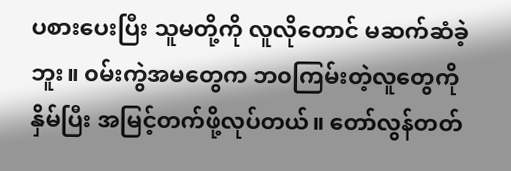ပစားပေးပြီး သူမတို့ကို လူလိုတောင် မဆက်ဆံခဲ့ဘူး။ ၀မ်းကွဲအမတွေက ဘ၀ကြမ်းတဲ့လူတွေကို နှိမ်ပြီး အမြင့်တက်ဖို့လုပ်တယ်။ တော်လွန်တတ်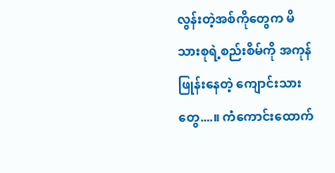လွန်းတဲ့အစ်ကိုတွေက မိသားစုရဲ့စည်းစိမ်ကို အကုန်ဖြုန်းနေတဲ့ ကျောင်းသားတွေ....။ ကံကောင်းထောက်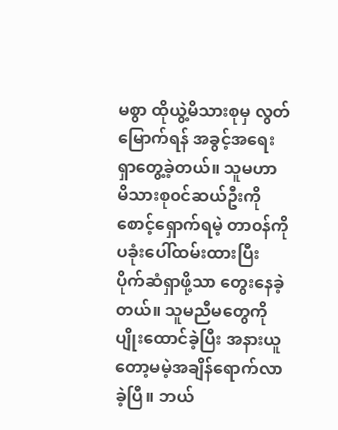မစွာ ထိုယွဲ့မိသားစုမှ လွတ်မြောက်ရန် အခွင့်အရေးရှာတွေ့ခဲ့‌တယ်။ သူမဟာ မိသားစု၀င်ဆယ်ဦးကို စောင့်ရှောက်ရမဲ့ တာ၀န်ကို ပခုံးပေါ်ထမ်း‌ထားပြီး ပိုက်ဆံရှာဖို့သာ တွေးနေခဲ့တယ်။ သူမညီမတွေကို ပျိုးထောင်ခဲ့ပြီး အနားယူတော့မမဲ့အချိန်ရောက်လာခဲ့ပြီ။ ဘယ်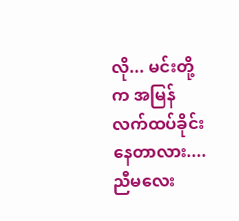လို... မင်းတို့က အမြန်လက်ထပ်ခိုင်းနေတာလား.... ညီမလေး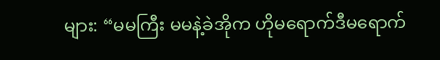များ: “မမကြီး မမနဲ့ခဲအိုက ဟိုမရောက်ဒီမရောက်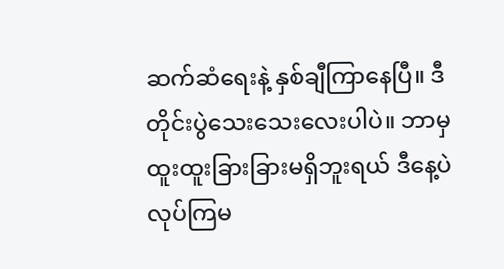ဆက်ဆံရေးနဲ့ နှစ်ချီကြာနေပြီ။ ဒီတိုင်းပွဲသေးသေးလေးပါပဲ။ ဘာမှထူးထူးခြားခြားမရှိဘူးရယ် ဒီနေ့ပဲလုပ်ကြမ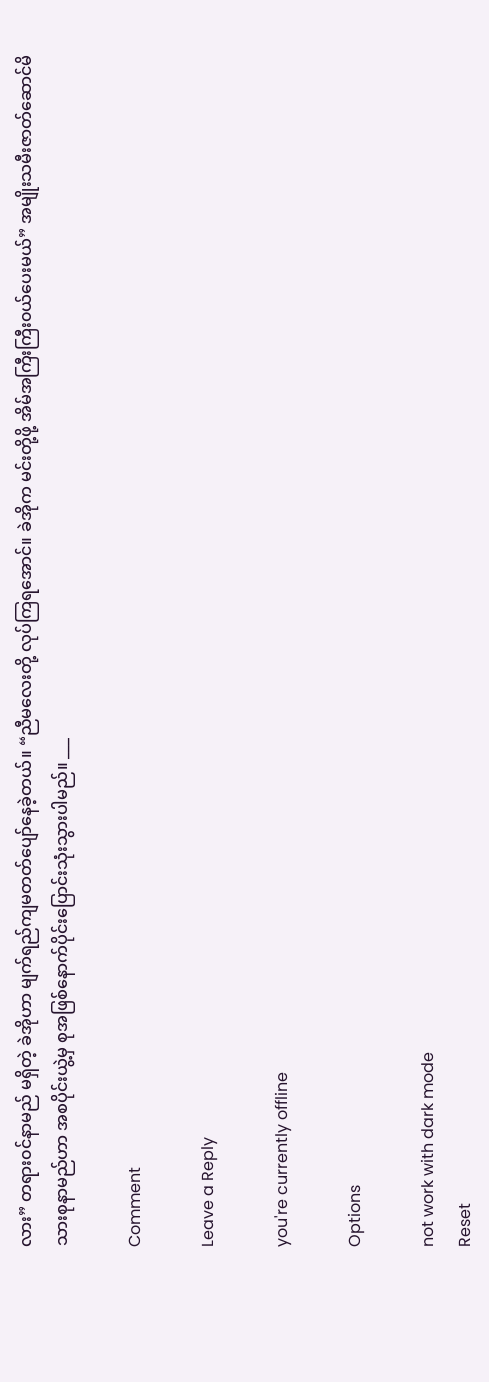လား” တရား၀င်နာမည် မရှိတဲ့ ခဲအိုဟာ မျက်ရည်ကျမတတ်ပျော်နေခဲ့တယ်။ “ညီမလေးတို့ လုပ်ကြရအောင်။ ခဲအိုက မင်းတို့ဖို့ အိမ်အကြီးကြီး၀ယ်ပေးမယ်” အမျိုးသမီးဇာတ်ဆောင်မိသားစုနာမည်ဟာ အစပိုင်းယွဲ့မှ စုအဖြစ်နောက်ပိုင်းပြောင်းသုံးသွားပါမည်။ ___

Comment

Leave a Reply

you're currently offline

Options

not work with dark mode
Reset